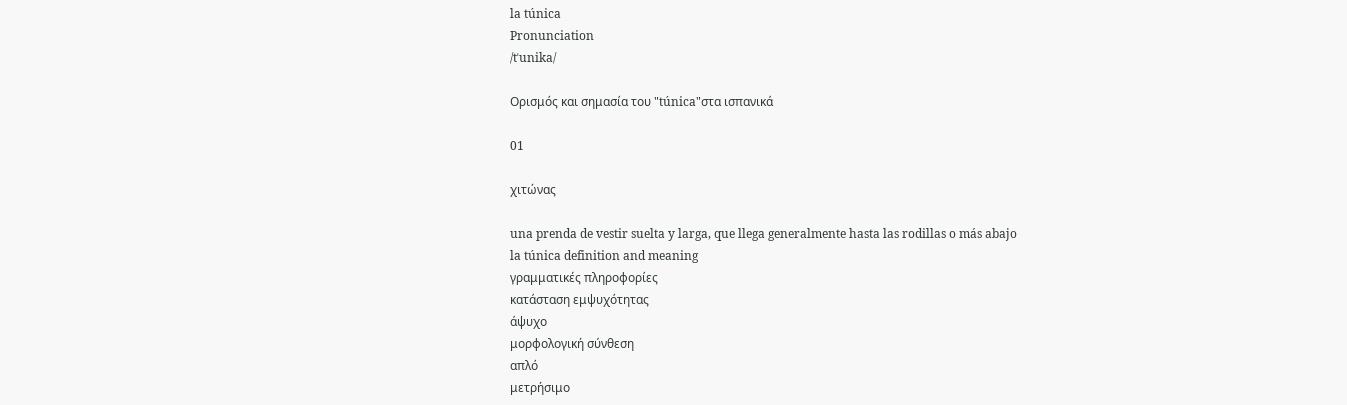la túnica
Pronunciation
/tˈunika/

Ορισμός και σημασία του "túnica"στα ισπανικά

01

χιτώνας

una prenda de vestir suelta y larga, que llega generalmente hasta las rodillas o más abajo
la túnica definition and meaning
γραμματικές πληροφορίες
κατάσταση εμψυχότητας
άψυχο
μορφολογική σύνθεση
απλό
μετρήσιμο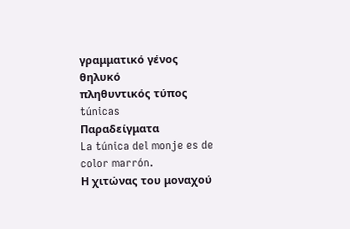γραμματικό γένος
θηλυκό
πληθυντικός τύπος
túnicas
Παραδείγματα
La túnica del monje es de color marrón.
Η χιτώνας του μοναχού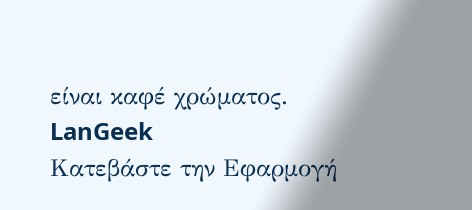είναι καφέ χρώματος.
LanGeek
Κατεβάστε την Εφαρμογή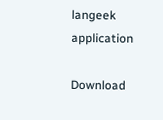langeek application

Download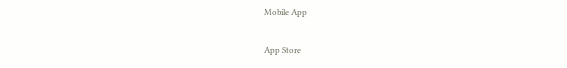Mobile App

App Store